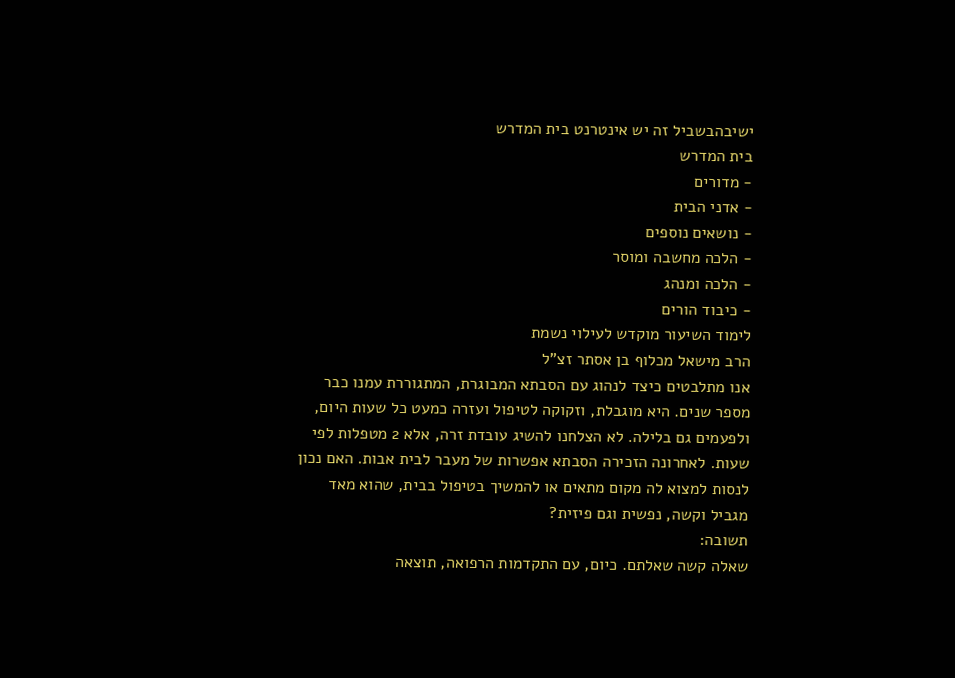ישיבהבשביל זה יש אינטרנט בית המדרש
בית המדרש
- מדורים
- אדני הבית
- נושאים נוספים
- הלכה מחשבה ומוסר
- הלכה ומנהג
- כיבוד הורים
לימוד השיעור מוקדש לעילוי נשמת
הרב מישאל מכלוף בן אסתר זצ"ל
אנו מתלבטים כיצד לנהוג עם הסבתא המבוגרת, המתגוררת עמנו כבר מספר שנים. היא מוגבלת, וזקוקה לטיפול ועזרה כמעט כל שעות היום, ולפעמים גם בלילה. לא הצלחנו להשיג עובדת זרה, אלא 2 מטפלות לפי שעות. לאחרונה הזכירה הסבתא אפשרות של מעבר לבית אבות. האם נכון לנסות למצוא לה מקום מתאים או להמשיך בטיפול בבית, שהוא מאד מגביל וקשה, נפשית וגם פיזית?
תשובה:
שאלה קשה שאלתם. כיום, עם התקדמות הרפואה, תוצאה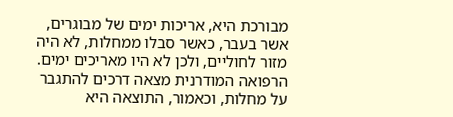מבורכת היא, אריכות ימים של מבוגרים, אשר בעבר, כאשר סבלו ממחלות, לא היה מזור לחוליים, ולכן לא היו מאריכים ימים. הרפואה המודרנית מצאה דרכים להתגבר על מחלות, וכאמור, התוצאה היא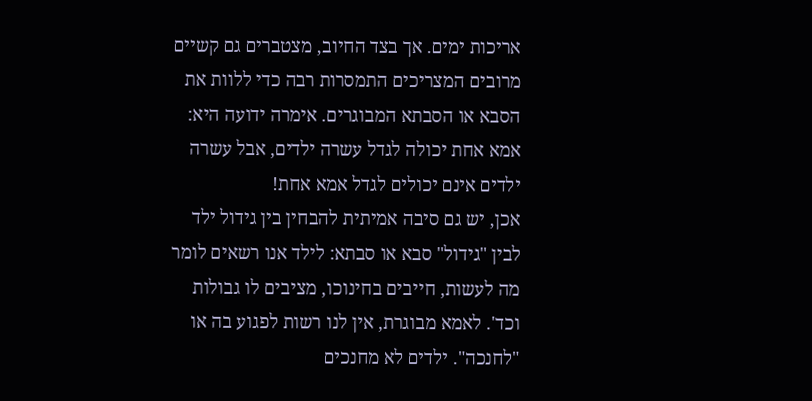אריכות ימים. אך בצד החיוב, מצטברים גם קשיים מרובים המצריכים התמסרות רבה כדי ללוות את הסבא או הסבתא המבוגרים. אימרה ידועה היא: אמא אחת יכולה לגדל עשרה ילדים, אבל עשרה ילדים אינם יכולים לגדל אמא אחת!
אכן, יש גם סיבה אמיתית להבחין בין גידול ילד לבין "גידול" סבא או סבתא: לילד אנו רשאים לומר מה לעשות, חייבים בחינוכו, מציבים לו גבולות וכד'. לאמא מבוגרת, אין לנו רשות לפגוע בה או "לחנכה". ילדים לא מחנכים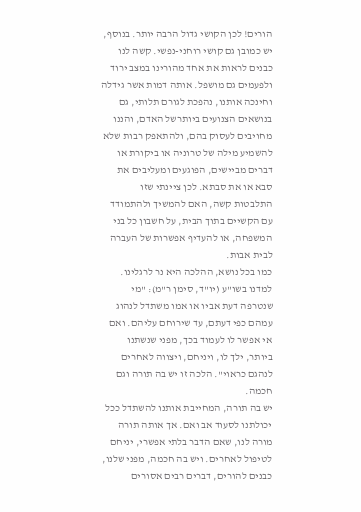הורים! לכן הקושי גדול הרבה יותר. בנוסף, יש כמובן גם קושי רוחני-נפשי. קשה לנו כבנים לראות את אחד מהורינו במצב ירוד ולפעמים גם מושפל. אותה דמות אשר גידלה וחינכה אותנו, נהפכת לגורם תלותי, גם בנושאים הצנועים ביותרשל האדם, והננו מחויבים לעסוק בהם, ולהתאפק רבות שלא להשמיע מילה של טרוניה או ביקורת או דברים מביישים, הפוגעים ומעליבים את סבא או את סבתא. לכן ציינתי שזו התלבטות קשה, האם להמשיך ולהתמודד עם הקשיים בתוך הבית, על חשבון כל בני המשפחה, או להעדיף אפשרות של העברה לבית אבות.
כמו בכל נושא, ההלכה היא נר לרגלינו. למדנו בשו"ע (יו"ד, סימן ר"מ): "מי שנטרפה דעת אביו או אמו משתדל לנהוג עמהם כפי דעתם, עד שירוחם עליהם. ואם אי אפשר לו לעמוד בכך, מפני שנשתנו ביותר, ילך לו, ויניחם, ויצווה לאחרים לנהגם כראוי". הלכה זו יש בה תורה וגם חכמה.
יש בה תורה, המחייבת אותנו להשתדל ככל יכולתנו לסעוד אב ואם. אך אותה תורה מורה לנו, שאם הדבר בלתי אפשרי, יניחם לטיפול לאחרים. ויש בה חכמה, מפני שלנו, כבנים להורים, דברים רבים אסורים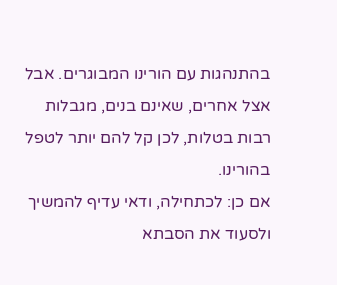בהתנהגות עם הורינו המבוגרים. אבל אצל אחרים, שאינם בנים, מגבלות רבות בטלות, לכן קל להם יותר לטפל בהורינו.
אם כן: לכתחילה, ודאי עדיף להמשיך ולסעוד את הסבתא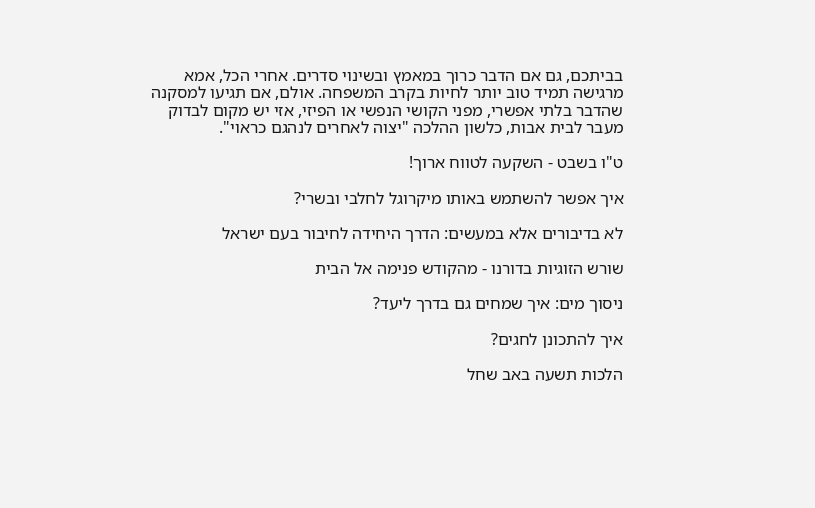בביתכם, גם אם הדבר כרוך במאמץ ובשינוי סדרים. אחרי הכל, אמא מרגישה תמיד טוב יותר לחיות בקרב המשפחה. אולם, אם תגיעו למסקנה שהדבר בלתי אפשרי, מפני הקושי הנפשי או הפיזי, אזי יש מקום לבדוק מעבר לבית אבות, כלשון ההלכה "יצוה לאחרים לנהגם כראוי".

ט"ו בשבט - השקעה לטווח ארוך!

איך אפשר להשתמש באותו מיקרוגל לחלבי ובשרי?

לא בדיבורים אלא במעשים: הדרך היחידה לחיבור בעם ישראל

שורש הזוגיות בדורנו - מהקודש פנימה אל הבית

ניסוך מים: איך שמחים גם בדרך ליעד?

איך להתכונן לחגים?

הלכות תשעה באב שחל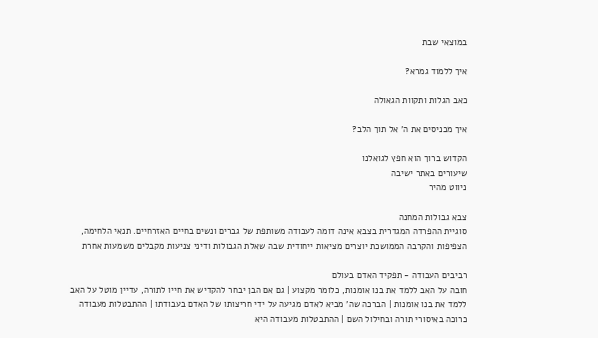במוצאי שבת

איך ללמוד גמרא?

כאב הגלות ותקוות הגאולה

איך מכניסים את ה' אל תוך הלב?

הקדוש ברוך הוא חפץ לגואלנו
שיעורים באתר ישיבה
ניווט מהיר

צבא גבולות המחנה
סוגיית ההפרדה המגדרית בצבא אינה דומה לעבודה משותפת של גברים ונשים בחיים האזרחיים. תנאי הלחימה, הצפיפות והקרבה הממושכת יוצרים מציאות ייחודית שבה שאלת הגבולות ודיני צניעות מקבלים משמעות אחרת

רביבים העבודה - תפקיד האדם בעולם
חובה על האב ללמד את בנו אומנות, כלומר מקצוע | גם אם הבן יבחר להקדיש את חייו לתורה, עדיין מוטל על האב ללמד את בנו אומנות | הברכה שה' מביא לאדם מגיעה על ידי חריצותו של האדם בעבודתו | ההתבטלות מעבודה כרוכה באיסורי תורה ובחילול השם | ההתבטלות מעבודה היא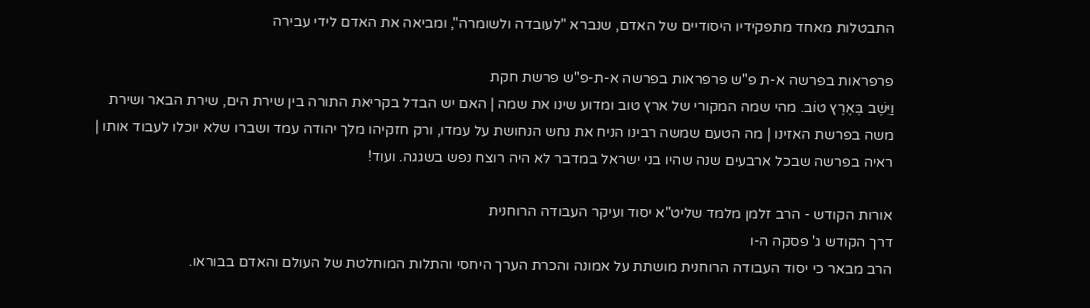התבטלות מאחד מתפקידיו היסודיים של האדם, שנברא "לעובדה ולשומרה", ומביאה את האדם לידי עבירה

פרפראות בפרשה א-ת פ"ש פרפראות בפרשה א-ת-פ"ש פרשת חקת
וַיֵּשֶׁב בְּאֶרֶץ טוֹב. מהי שמה המקורי של ארץ טוב ומדוע שינו את שמה | האם יש הבדל בקריאת התורה בין שירת הים, שירת הבאר ושירת משה בפרשת האזינו | מה הטעם שמשה רבינו הניח את נחש הנחושת על עמדו, ורק חזקיהו מלך יהודה עמד ושברו שלא יוכלו לעבוד אותו | ראיה בפרשה שבכל ארבעים שנה שהיו בני ישראל במדבר לא היה רוצח נפש בשגגה. ועוד!

אורות הקודש - הרב זלמן מלמד שליט"א יסוד ועיקר העבודה הרוחנית
דרך הקודש ג' פסקה ה-ו
הרב מבאר כי יסוד העבודה הרוחנית מושתת על אמונה והכרת הערך היחסי והתלות המוחלטת של העולם והאדם בבוראו.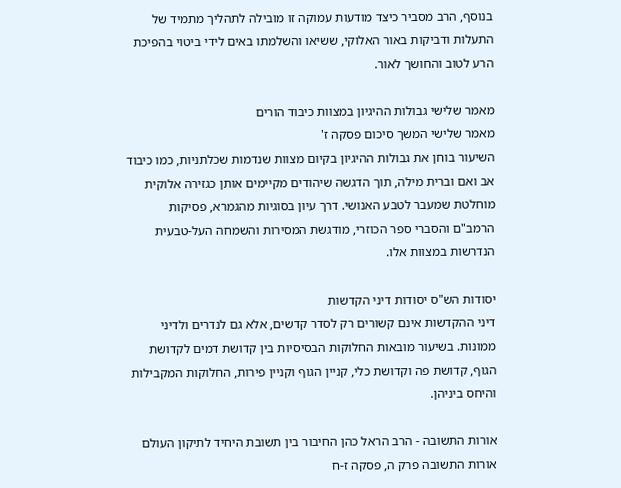בנוסף, הרב מסביר כיצד מודעות עמוקה זו מובילה לתהליך מתמיד של התעלות ודביקות באור האלוקי, ששיאו והשלמתו באים לידי ביטוי בהפיכת הרע לטוב והחושך לאור.

מאמר שלישי גבולות ההיגיון במצוות כיבוד הורים
מאמר שלישי המשך סיכום פסקה ז'
השיעור בוחן את גבולות ההיגיון בקיום מצוות שנדמות שכלתניות, כמו כיבוד אב ואם וברית מילה, תוך הדגשה שיהודים מקיימים אותן כגזירה אלוקית מוחלטת שמעבר לטבע האנושי. דרך עיון בסוגיות מהגמרא, פסיקות הרמב"ם והסברי ספר הכוזרי, מודגשת המסירות והשמחה העל-טבעית הנדרשות במצוות אלו.

יסודות הש"ס יסודות דיני הקדשות
דיני ההקדשות אינם קשורים רק לסדר קדשים, אלא גם לנדרים ולדיני ממונות. בשיעור מובאות החלוקות הבסיסיות בין קדושת דמים לקדושת הגוף, קדושת פה וקדושת כלי, קניין הגוף וקניין פירות, החלוקות המקבילות והיחס ביניהן.

אורות התשובה - הרב הראל כהן החיבור בין תשובת היחיד לתיקון העולם
אורות התשובה פרק ה, פסקה ז-ח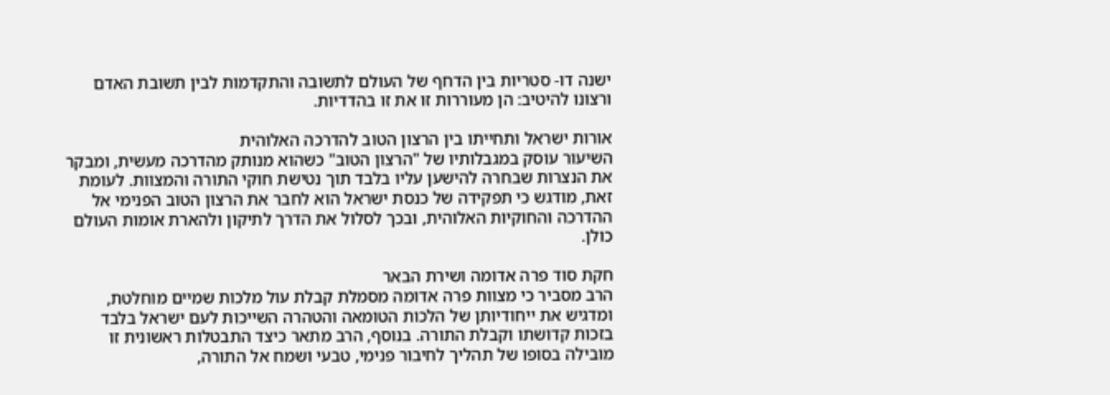ישנה דו- סטריות בין הדחף של העולם לתשובה והתקדמות לבין תשובת האדם ורצונו להיטיב: הן מעוררות זו את זו בהדדיות.

אורות ישראל ותחייתו בין הרצון הטוב להדרכה האלוהית
השיעור עוסק במגבלותיו של "הרצון הטוב" כשהוא מנותק מהדרכה מעשית, ומבקר את הנצרות שבחרה להישען עליו בלבד תוך נטישת חוקי התורה והמצוות. לעומת זאת, מודגש כי תפקידה של כנסת ישראל הוא לחבר את הרצון הטוב הפנימי אל ההדרכה והחוקיות האלוהית, ובכך לסלול את הדרך לתיקון ולהארת אומות העולם כולן.

חקת סוד פרה אדומה ושירת הבאר
הרב מסביר כי מצוות פרה אדומה מסמלת קבלת עול מלכות שמיים מוחלטת, ומדגיש את ייחודיותן של הלכות הטומאה והטהרה השייכות לעם ישראל בלבד בזכות קדושתו וקבלת התורה. בנוסף, הרב מתאר כיצד התבטלות ראשונית זו מובילה בסופו של תהליך לחיבור פנימי, טבעי ושמח אל התורה,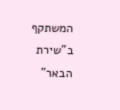המשתקף ב"שירת הבאר"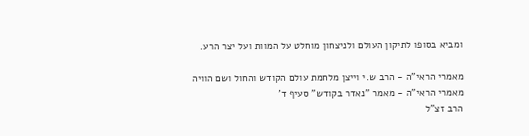ומביא בסופו לתיקון העולם ולניצחון מוחלט על המוות ועל יצר הרע.

מאמרי הראי"ה - הרב ש.י וייצן מלחמת עולם הקודש והחול ושם הוויה
מאמרי הראי"ה - מאמר "נאדר בקודש" סעיף ד'
הרב זצ"ל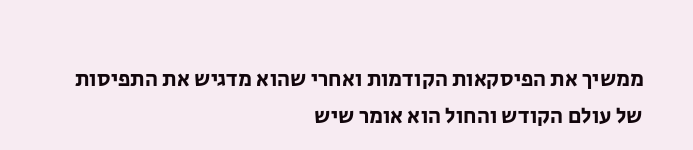ממשיך את הפיסקאות הקודמות ואחרי שהוא מדגיש את התפיסות של עולם הקודש והחול הוא אומר שיש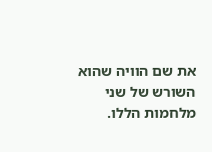את שם הוויה שהוא השורש של שני מלחמות הללו.